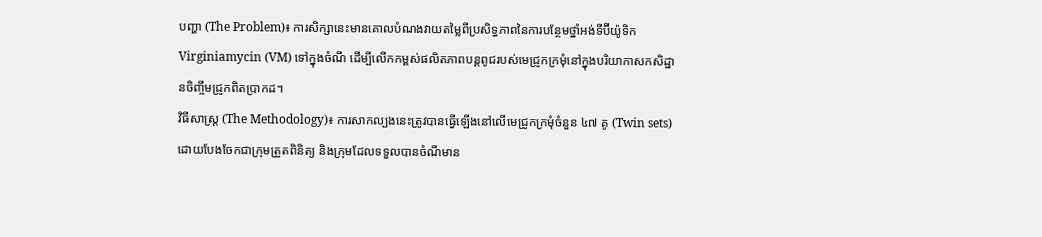បញ្ហា (The Problem)៖ ការសិក្សានេះមានគោលបំណងវាយតម្លៃពីប្រសិទ្ធភាពនៃការបន្ថែមថ្នាំអង់ទីប៊ីយ៉ូទិក Virginiamycin (VM) ទៅក្នុងចំណី ដើម្បីលើកកម្ពស់ផលិតភាពបន្តពូជរបស់មេជ្រូកក្រមុំនៅក្នុងបរិយាកាសកសិដ្ឋានចិញ្ចឹមជ្រូកពិតប្រាកដ។
វិធីសាស្ត្រ (The Methodology)៖ ការសាកល្បងនេះត្រូវបានធ្វើឡើងនៅលើមេជ្រូកក្រមុំចំនួន ៤៧ គូ (Twin sets) ដោយបែងចែកជាក្រុមត្រួតពិនិត្យ និងក្រុមដែលទទួលបានចំណីមាន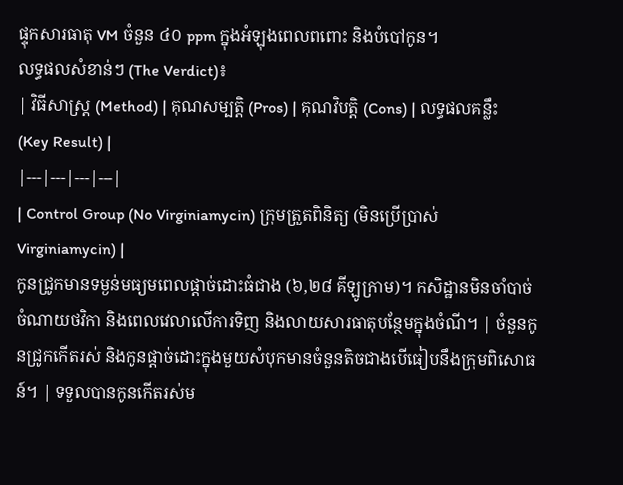ផ្ទុកសារធាតុ VM ចំនួន ៤០ ppm ក្នុងអំឡុងពេលពពោះ និងបំបៅកូន។
លទ្ធផលសំខាន់ៗ (The Verdict)៖
| វិធីសាស្ត្រ (Method) | គុណសម្បត្តិ (Pros) | គុណវិបត្តិ (Cons) | លទ្ធផលគន្លឹះ (Key Result) |
|---|---|---|---|
| Control Group (No Virginiamycin) ក្រុមត្រួតពិនិត្យ (មិនប្រើប្រាស់ Virginiamycin) |
កូនជ្រូកមានទម្ងន់មធ្យមពេលផ្តាច់ដោះធំជាង (៦,២៨ គីឡូក្រាម)។ កសិដ្ឋានមិនចាំបាច់ចំណាយថវិកា និងពេលវេលាលើការទិញ និងលាយសារធាតុបន្ថែមក្នុងចំណី។ | ចំនួនកូនជ្រូកកើតរស់ និងកូនផ្តាច់ដោះក្នុងមួយសំបុកមានចំនួនតិចជាងបើធៀបនឹងក្រុមពិសោធន៍។ | ទទួលបានកូនកើតរស់ម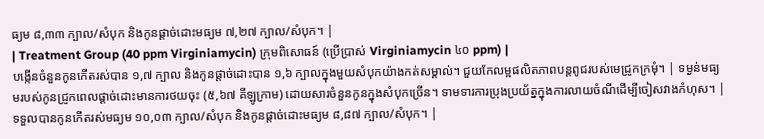ធ្យម ៨,៣៣ ក្បាល/សំបុក និងកូនផ្តាច់ដោះមធ្យម ៧,២៧ ក្បាល/សំបុក។ |
| Treatment Group (40 ppm Virginiamycin) ក្រុមពិសោធន៍ (ប្រើប្រាស់ Virginiamycin ៤០ ppm) |
បង្កើនចំនួនកូនកើតរស់បាន ១,៧ ក្បាល និងកូនផ្តាច់ដោះបាន ១,៦ ក្បាលក្នុងមួយសំបុកយ៉ាងកត់សម្គាល់។ ជួយកែលម្អផលិតភាពបន្តពូជរបស់មេជ្រូកក្រមុំ។ | ទម្ងន់មធ្យមរបស់កូនជ្រូកពេលផ្តាច់ដោះមានការថយចុះ (៥,៦៧ គីឡូក្រាម) ដោយសារចំនួនកូនក្នុងសំបុកច្រើន។ ទាមទារការប្រុងប្រយ័ត្នក្នុងការលាយចំណីដើម្បីចៀសវាងកំហុស។ | ទទួលបានកូនកើតរស់មធ្យម ១០,០៣ ក្បាល/សំបុក និងកូនផ្តាច់ដោះមធ្យម ៨,៨៧ ក្បាល/សំបុក។ |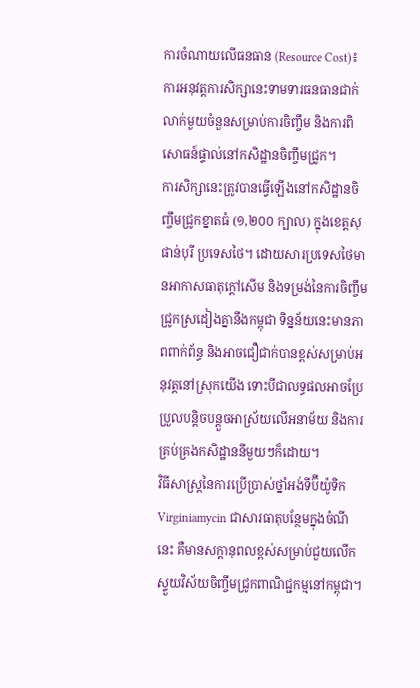ការចំណាយលើធនធាន (Resource Cost)៖ ការអនុវត្តការសិក្សានេះទាមទារធនធានជាក់លាក់មួយចំនួនសម្រាប់ការចិញ្ចឹម និងការពិសោធន៍ផ្ទាល់នៅកសិដ្ឋានចិញ្ចឹមជ្រូក។
ការសិក្សានេះត្រូវបានធ្វើឡើងនៅកសិដ្ឋានចិញ្ចឹមជ្រូកខ្នាតធំ (១,២០០ ក្បាល) ក្នុងខេត្តសុផាន់បុរី ប្រទេសថៃ។ ដោយសារប្រទេសថៃមានអាកាសធាតុក្តៅសើម និងទម្រង់នៃការចិញ្ចឹមជ្រូកស្រដៀងគ្នានឹងកម្ពុជា ទិន្នន័យនេះមានភាពពាក់ព័ន្ធ និងអាចជឿជាក់បានខ្ពស់សម្រាប់អនុវត្តនៅស្រុកយើង ទោះបីជាលទ្ធផលអាចប្រែប្រួលបន្តិចបន្តួចអាស្រ័យលើអនាម័យ និងការគ្រប់គ្រងកសិដ្ឋាននីមួយៗក៏ដោយ។
វិធីសាស្ត្រនៃការប្រើប្រាស់ថ្នាំអង់ទីប៊ីយ៉ូទិក Virginiamycin ជាសារធាតុបន្ថែមក្នុងចំណីនេះ គឺមានសក្តានុពលខ្ពស់សម្រាប់ជួយលើកស្ទួយវិស័យចិញ្ចឹមជ្រូកពាណិជ្ជកម្មនៅកម្ពុជា។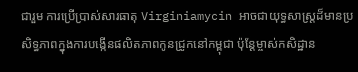ជារួម ការប្រើប្រាស់សារធាតុ Virginiamycin អាចជាយុទ្ធសាស្ត្រដ៏មានប្រសិទ្ធភាពក្នុងការបង្កើនផលិតភាពកូនជ្រូកនៅកម្ពុជា ប៉ុន្តែម្ចាស់កសិដ្ឋាន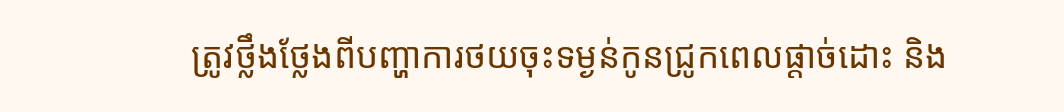ត្រូវថ្លឹងថ្លែងពីបញ្ហាការថយចុះទម្ងន់កូនជ្រូកពេលផ្តាច់ដោះ និង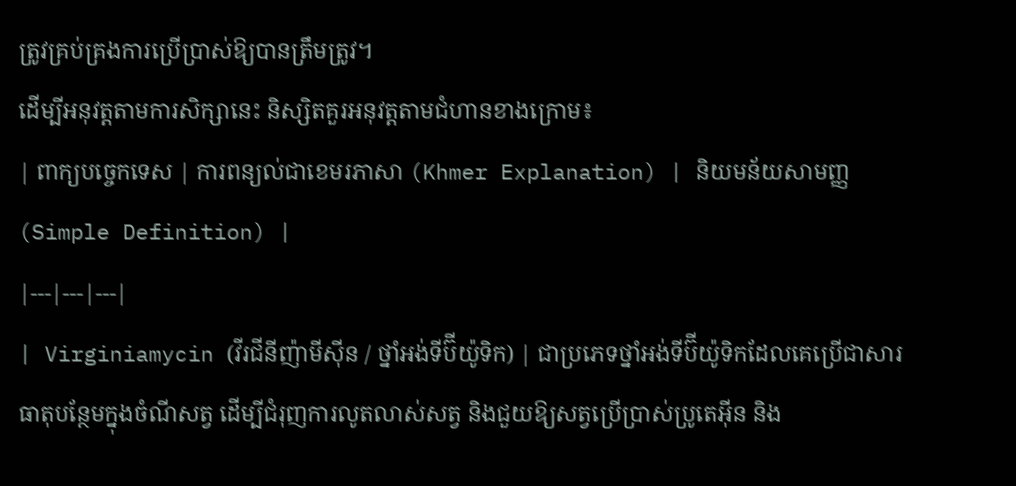ត្រូវគ្រប់គ្រងការប្រើប្រាស់ឱ្យបានត្រឹមត្រូវ។
ដើម្បីអនុវត្តតាមការសិក្សានេះ និស្សិតគួរអនុវត្តតាមជំហានខាងក្រោម៖
| ពាក្យបច្ចេកទេស | ការពន្យល់ជាខេមរភាសា (Khmer Explanation) | និយមន័យសាមញ្ញ (Simple Definition) |
|---|---|---|
| Virginiamycin (វីរជីនីញ៉ាមីស៊ីន / ថ្នាំអង់ទីប៊ីយ៉ូទិក) | ជាប្រភេទថ្នាំអង់ទីប៊ីយ៉ូទិកដែលគេប្រើជាសារធាតុបន្ថែមក្នុងចំណីសត្វ ដើម្បីជំរុញការលូតលាស់សត្វ និងជួយឱ្យសត្វប្រើប្រាស់ប្រូតេអ៊ីន និង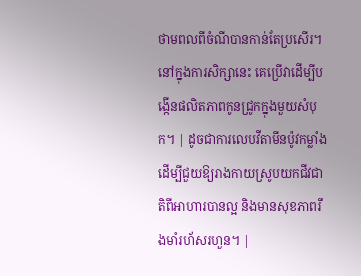ថាមពលពីចំណីបានកាន់តែប្រសើរ។ នៅក្នុងការសិក្សានេះ គេប្រើវាដើម្បីបង្កើនផលិតភាពកូនជ្រូកក្នុងមួយសំបុក។ | ដូចជាការលេបវីតាមីនប៉ូវកម្លាំង ដើម្បីជួយឱ្យរាងកាយស្រូបយកជីវជាតិពីអាហារបានល្អ និងមានសុខភាពរឹងមាំរហ័សរហួន។ |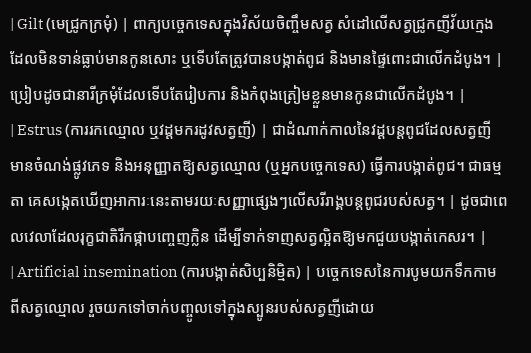| Gilt (មេជ្រូកក្រមុំ) | ពាក្យបច្ចេកទេសក្នុងវិស័យចិញ្ចឹមសត្វ សំដៅលើសត្វជ្រូកញីវ័យក្មេងដែលមិនទាន់ធ្លាប់មានកូនសោះ ឬទើបតែត្រូវបានបង្កាត់ពូជ និងមានផ្ទៃពោះជាលើកដំបូង។ | ប្រៀបដូចជានារីក្រមុំដែលទើបតែរៀបការ និងកំពុងត្រៀមខ្លួនមានកូនជាលើកដំបូង។ |
| Estrus (ការរកឈ្មោល ឬវដ្តមករដូវសត្វញី) | ជាដំណាក់កាលនៃវដ្តបន្តពូជដែលសត្វញីមានចំណង់ផ្លូវភេទ និងអនុញ្ញាតឱ្យសត្វឈ្មោល (ឬអ្នកបច្ចេកទេស) ធ្វើការបង្កាត់ពូជ។ ជាធម្មតា គេសង្កេតឃើញអាការៈនេះតាមរយៈសញ្ញាផ្សេងៗលើសរីរាង្គបន្តពូជរបស់សត្វ។ | ដូចជាពេលវេលាដែលរុក្ខជាតិរីកផ្កាបញ្ចេញក្លិន ដើម្បីទាក់ទាញសត្វល្អិតឱ្យមកជួយបង្កាត់កេសរ។ |
| Artificial insemination (ការបង្កាត់សិប្បនិម្មិត) | បច្ចេកទេសនៃការបូមយកទឹកកាមពីសត្វឈ្មោល រួចយកទៅចាក់បញ្ចូលទៅក្នុងស្បូនរបស់សត្វញីដោយ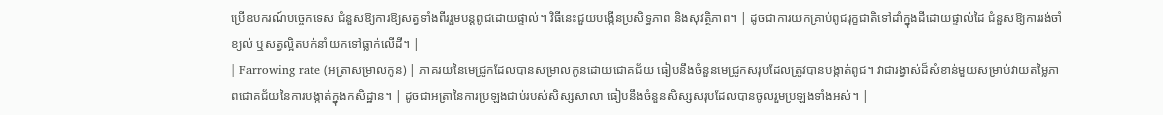ប្រើឧបករណ៍បច្ចេកទេស ជំនួសឱ្យការឱ្យសត្វទាំងពីររួមបន្តពូជដោយផ្ទាល់។ វិធីនេះជួយបង្កើនប្រសិទ្ធភាព និងសុវត្ថិភាព។ | ដូចជាការយកគ្រាប់ពូជរុក្ខជាតិទៅដាំក្នុងដីដោយផ្ទាល់ដៃ ជំនួសឱ្យការរង់ចាំខ្យល់ ឬសត្វល្អិតបក់នាំយកទៅធ្លាក់លើដី។ |
| Farrowing rate (អត្រាសម្រាលកូន) | ភាគរយនៃមេជ្រូកដែលបានសម្រាលកូនដោយជោគជ័យ ធៀបនឹងចំនួនមេជ្រូកសរុបដែលត្រូវបានបង្កាត់ពូជ។ វាជារង្វាស់ដ៏សំខាន់មួយសម្រាប់វាយតម្លៃភាពជោគជ័យនៃការបង្កាត់ក្នុងកសិដ្ឋាន។ | ដូចជាអត្រានៃការប្រឡងជាប់របស់សិស្សសាលា ធៀបនឹងចំនួនសិស្សសរុបដែលបានចូលរួមប្រឡងទាំងអស់។ |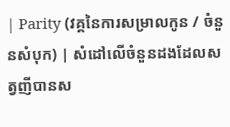| Parity (វគ្គនៃការសម្រាលកូន / ចំនួនសំបុក) | សំដៅលើចំនួនដងដែលសត្វញីបានស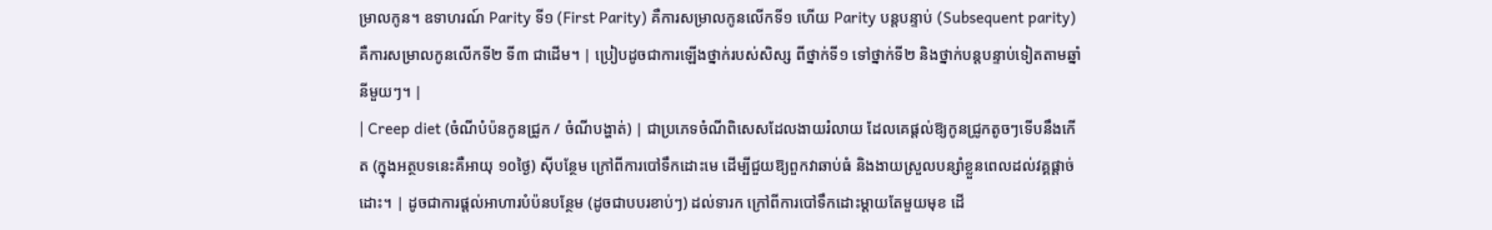ម្រាលកូន។ ឧទាហរណ៍ Parity ទី១ (First Parity) គឺការសម្រាលកូនលើកទី១ ហើយ Parity បន្តបន្ទាប់ (Subsequent parity) គឺការសម្រាលកូនលើកទី២ ទី៣ ជាដើម។ | ប្រៀបដូចជាការឡើងថ្នាក់របស់សិស្ស ពីថ្នាក់ទី១ ទៅថ្នាក់ទី២ និងថ្នាក់បន្តបន្ទាប់ទៀតតាមឆ្នាំនីមួយៗ។ |
| Creep diet (ចំណីបំប៉នកូនជ្រូក / ចំណីបង្ហាត់) | ជាប្រភេទចំណីពិសេសដែលងាយរំលាយ ដែលគេផ្តល់ឱ្យកូនជ្រូកតូចៗទើបនឹងកើត (ក្នុងអត្ថបទនេះគឺអាយុ ១០ថ្ងៃ) ស៊ីបន្ថែម ក្រៅពីការបៅទឹកដោះមេ ដើម្បីជួយឱ្យពួកវាឆាប់ធំ និងងាយស្រួលបន្សាំខ្លួនពេលដល់វគ្គផ្តាច់ដោះ។ | ដូចជាការផ្តល់អាហារបំប៉នបន្ថែម (ដូចជាបបរខាប់ៗ) ដល់ទារក ក្រៅពីការបៅទឹកដោះម្តាយតែមួយមុខ ដើ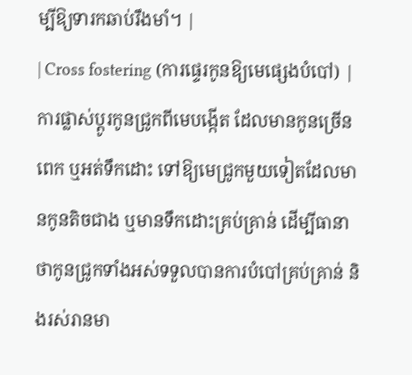ម្បីឱ្យទារកឆាប់រឹងមាំ។ |
| Cross fostering (ការផ្ទេរកូនឱ្យមេផ្សេងបំបៅ) | ការផ្លាស់ប្តូរកូនជ្រូកពីមេបង្កើត ដែលមានកូនច្រើនពេក ឬអត់ទឹកដោះ ទៅឱ្យមេជ្រូកមួយទៀតដែលមានកូនតិចជាង ឬមានទឹកដោះគ្រប់គ្រាន់ ដើម្បីធានាថាកូនជ្រូកទាំងអស់ទទួលបានការបំបៅគ្រប់គ្រាន់ និងរស់រានមា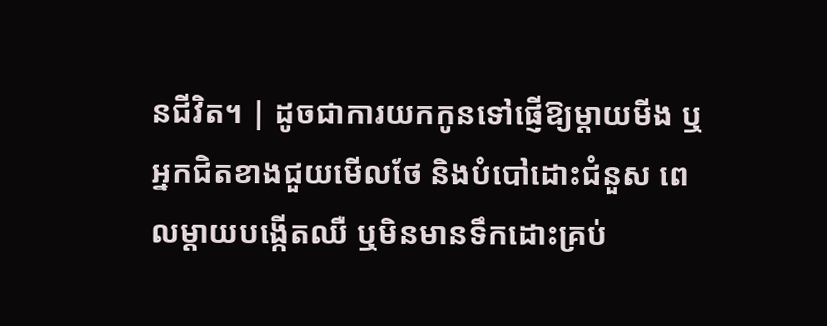នជីវិត។ | ដូចជាការយកកូនទៅផ្ញើឱ្យម្តាយមីង ឬអ្នកជិតខាងជួយមើលថែ និងបំបៅដោះជំនួស ពេលម្តាយបង្កើតឈឺ ឬមិនមានទឹកដោះគ្រប់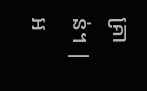គ្រាន់។ |
អ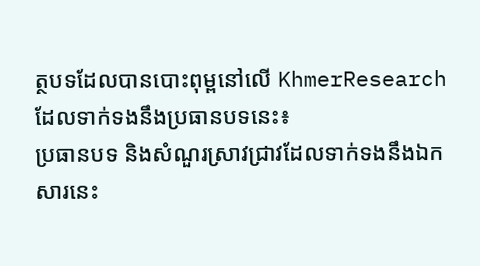ត្ថបទដែលបានបោះពុម្ពនៅលើ KhmerResearch ដែលទាក់ទងនឹងប្រធានបទនេះ៖
ប្រធានបទ និងសំណួរស្រាវជ្រាវដែលទាក់ទងនឹងឯកសារនេះ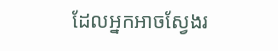ដែលអ្នកអាចស្វែងរ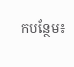កបន្ថែម៖